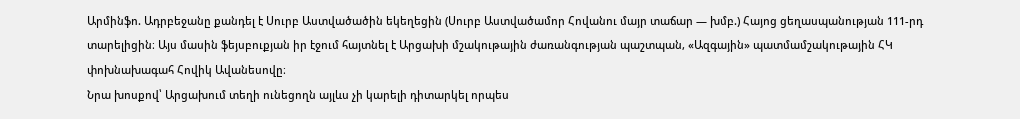Արմինֆո. Ադրբեջանը քանդել է Սուրբ Աստվածածին եկեղեցին (Սուրբ Աստվածամոր Հովանու մայր տաճար — խմբ.) Հայոց ցեղասպանության 111-րդ տարելիցին։ Այս մասին ֆեյսբուքյան իր էջում հայտնել է Արցախի մշակութային ժառանգության պաշտպան, «Ազգային» պատմամշակութային ՀԿ փոխնախագահ Հովիկ Ավանեսովը։
Նրա խոսքով՝ Արցախում տեղի ունեցողն այլևս չի կարելի դիտարկել որպես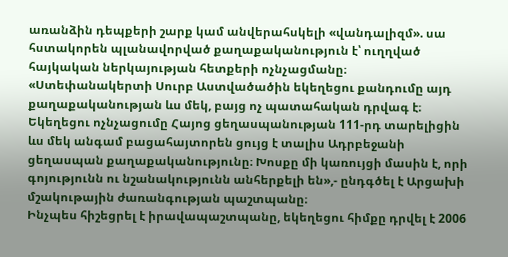առանձին դեպքերի շարք կամ անվերահսկելի «վանդալիզմ». սա հստակորեն պլանավորված քաղաքականություն է՝ ուղղված հայկական ներկայության հետքերի ոչնչացմանը։ «Ստեփանակերտի Սուրբ Աստվածածին եկեղեցու քանդումը այդ քաղաքականության ևս մեկ, բայց ոչ պատահական դրվագ է։ Եկեղեցու ոչնչացումը Հայոց ցեղասպանության 111-րդ տարելիցին ևս մեկ անգամ բացահայտորեն ցույց է տալիս Ադրբեջանի ցեղասպան քաղաքականությունը։ Խոսքը մի կառույցի մասին է, որի գոյությունն ու նշանակությունն անհերքելի են»,- ընդգծել է Արցախի մշակութային ժառանգության պաշտպանը։
Ինչպես հիշեցրել է իրավապաշտպանը, եկեղեցու հիմքը դրվել է 2006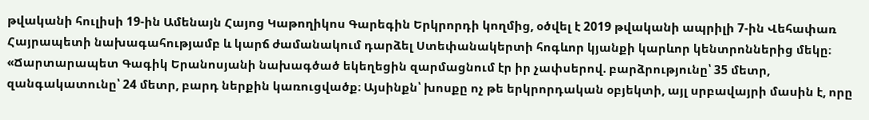թվականի հուլիսի 19-ին Ամենայն Հայոց Կաթողիկոս Գարեգին Երկրորդի կողմից, օծվել է 2019 թվականի ապրիլի 7-ին Վեհափառ Հայրապետի նախագահությամբ և կարճ ժամանակում դարձել Ստեփանակերտի հոգևոր կյանքի կարևոր կենտրոններից մեկը։ «Ճարտարապետ Գագիկ Երանոսյանի նախագծած եկեղեցին զարմացնում էր իր չափսերով. բարձրությունը՝ 35 մետր, զանգակատունը՝ 24 մետր, բարդ ներքին կառուցվածք։ Այսինքն՝ խոսքը ոչ թե երկրորդական օբյեկտի, այլ սրբավայրի մասին է, որը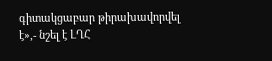գիտակցաբար թիրախավորվել է»,- նշել է ԼՂՀ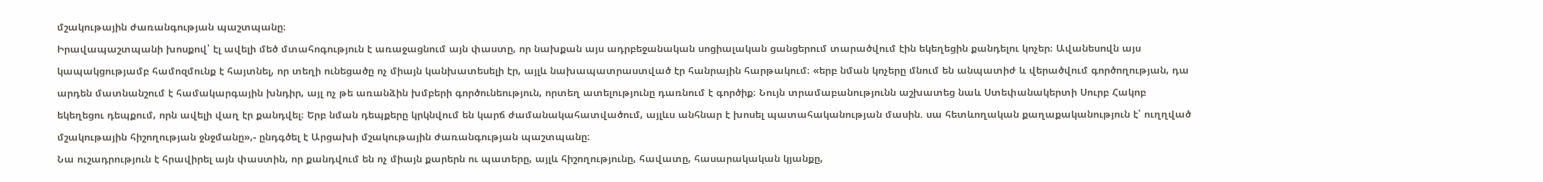մշակութային ժառանգության պաշտպանը։
Իրավապաշտպանի խոսքով՝ էլ ավելի մեծ մտահոգություն է առաջացնում այն փաստը, որ նախքան այս ադրբեջանական սոցիալական ցանցերում տարածվում էին եկեղեցին քանդելու կոչեր։ Ավանեսովն այս կապակցությամբ համոզմունք է հայտնել, որ տեղի ունեցածը ոչ միայն կանխատեսելի էր, այլև նախապատրաստված էր հանրային հարթակում։ «երբ նման կոչերը մնում են անպատիժ և վերածվում գործողության, դա արդեն մատնանշում է համակարգային խնդիր, այլ ոչ թե առանձին խմբերի գործունեություն, որտեղ ատելությունը դառնում է գործիք։ Նույն տրամաբանությունն աշխատեց նաև Ստեփանակերտի Սուրբ Հակոբ եկեղեցու դեպքում, որն ավելի վաղ էր քանդվել։ Երբ նման դեպքերը կրկնվում են կարճ ժամանակահատվածում, այլևս անհնար է խոսել պատահականության մասին. սա հետևողական քաղաքականություն է՝ ուղղված մշակութային հիշողության ջնջմանը»,- ընդգծել է Արցախի մշակութային ժառանգության պաշտպանը։
Նա ուշադրություն է հրավիրել այն փաստին, որ քանդվում են ոչ միայն քարերն ու պատերը, այլև հիշողությունը, հավատը, հասարակական կյանքը,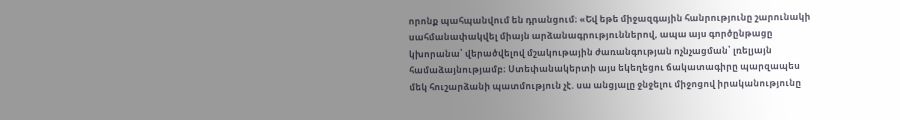որոնք պահպանվում են դրանցում։ «Եվ եթե միջազգային հանրությունը շարունակի սահմանափակվել միայն արձանագրություններով, ապա այս գործընթացը կխորանա՝ վերածվելով մշակութային ժառանգության ոչնչացման՝ լռելյայն համաձայնությամբ։ Ստեփանակերտի այս եկեղեցու ճակատագիրը պարզապես մեկ հուշարձանի պատմություն չէ. սա անցյալը ջնջելու միջոցով իրականությունը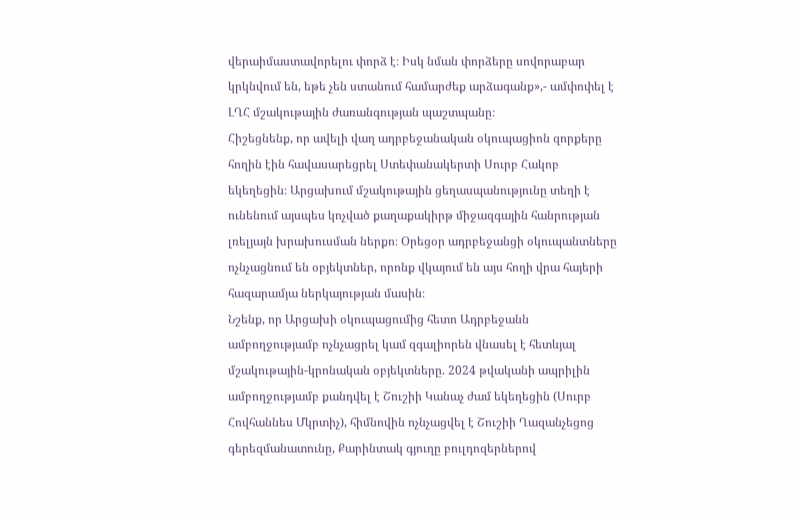վերաիմաստավորելու փորձ է։ Իսկ նման փորձերը սովորաբար կրկնվում են, եթե չեն ստանում համարժեք արձագանք»,- ամփոփել է ԼՂՀ մշակութային ժառանգության պաշտպանը։
Հիշեցնենք, որ ավելի վաղ ադրբեջանական օկուպացիոն զորքերը հողին էին հավասարեցրել Ստեփանակերտի Սուրբ Հակոբ եկեղեցին։ Արցախում մշակութային ցեղասպանությունը տեղի է ունենում այսպես կոչված քաղաքակիրթ միջազգային հանրության լռելյայն խրախուսման ներքո։ Օրեցօր ադրբեջանցի օկուպանտները ոչնչացնում են օբյեկտներ, որոնք վկայում են այս հողի վրա հայերի հազարամյա ներկայության մասին։
Նշենք, որ Արցախի օկուպացումից հետո Ադրբեջանն ամբողջությամբ ոչնչացրել կամ զգալիորեն վնասել է հետևյալ մշակութային-կրոնական օբյեկտները. 2024 թվականի ապրիլին ամբողջությամբ քանդվել է Շուշիի Կանաչ ժամ եկեղեցին (Սուրբ Հովհաննես Մկրտիչ), հիմնովին ոչնչացվել է Շուշիի Ղազանչեցոց գերեզմանատունը, Քարինտակ գյուղը բուլդոզերներով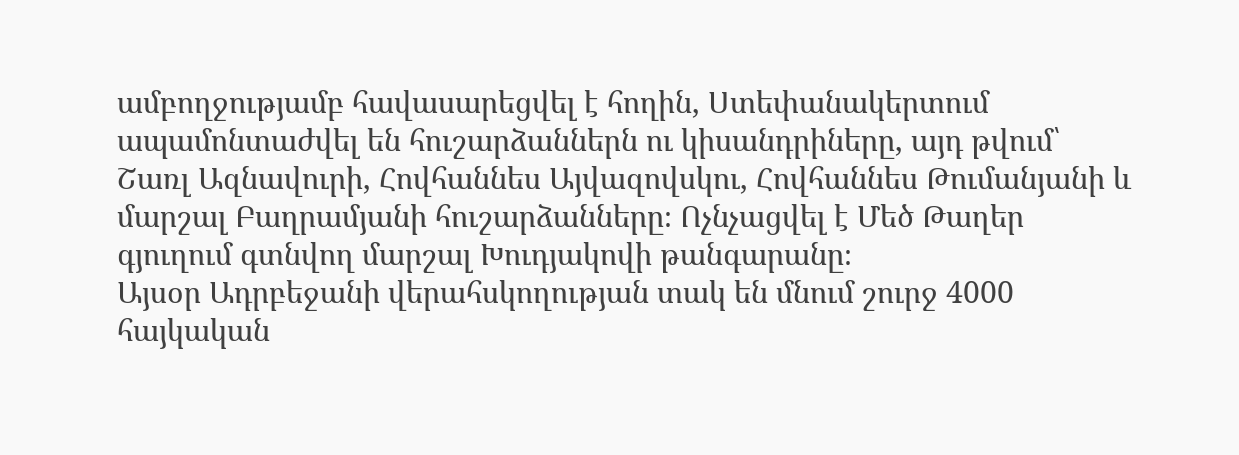ամբողջությամբ հավասարեցվել է հողին, Ստեփանակերտում ապամոնտաժվել են հուշարձաններն ու կիսանդրիները, այդ թվում՝ Շառլ Ազնավուրի, Հովհաննես Այվազովսկու, Հովհաննես Թումանյանի և մարշալ Բաղրամյանի հուշարձանները։ Ոչնչացվել է Մեծ Թաղեր գյուղում գտնվող մարշալ Խուդյակովի թանգարանը։
Այսօր Ադրբեջանի վերահսկողության տակ են մնում շուրջ 4000 հայկական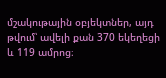մշակութային օբյեկտներ, այդ թվում՝ ավելի քան 370 եկեղեցի և 119 ամրոց։